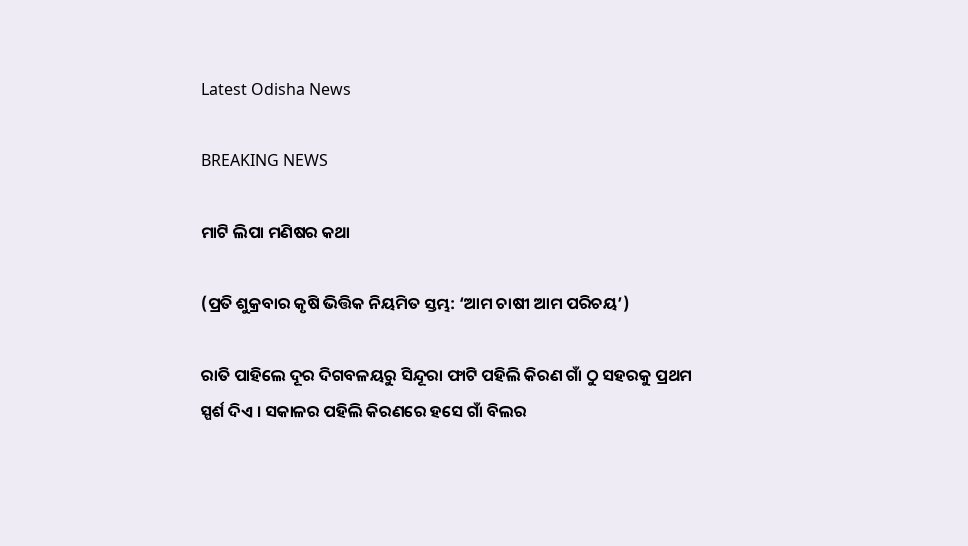Latest Odisha News

BREAKING NEWS

ମାଟି ଲିପା ମଣିଷର କଥା

(ପ୍ରତି ଶୁକ୍ରବାର କୃଷି ଭିତ୍ତିକ ନିୟମିତ ସ୍ତମ୍ଭ: ‘ଆମ ଚାଷୀ ଆମ ପରିଚୟ’)

ରାତି ପାହିଲେ ଦୂର ଦିଗବଳୟରୁ ସିନ୍ଦୂରା ଫାଟି ପହିଲି କିରଣ ଗାଁ ଠୁ ସହରକୁ ପ୍ରଥମ ସ୍ପର୍ଶ ଦିଏ । ସକାଳର ପହିଲି କିରଣରେ ହସେ ଗାଁ ବିଲର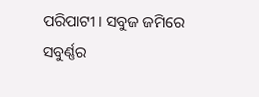ପରିପାଟୀ । ସବୁଜ ଜମିରେ ସବୁର୍ଣ୍ଣର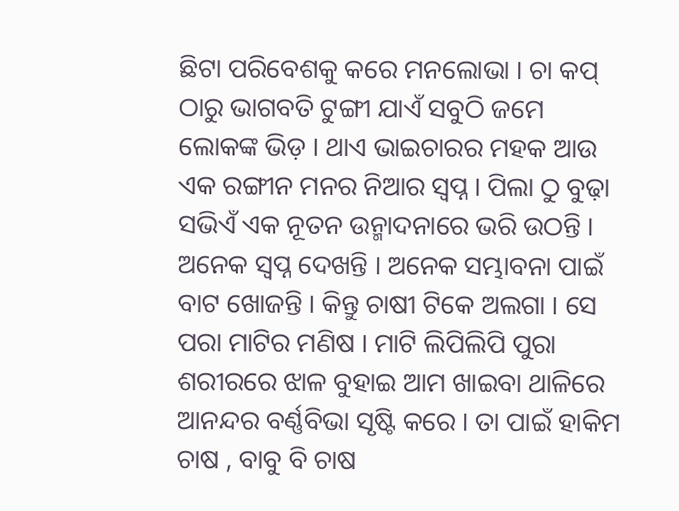ଛିଟା ପରିବେଶକୁ କରେ ମନଲୋଭା । ଚା କପ୍‌ ଠାରୁ ଭାଗବତି ଟୁଙ୍ଗୀ ଯାଏଁ ସବୁଠି ଜମେ ଲୋକଙ୍କ ଭିଡ଼ । ଥାଏ ଭାଇଚାରର ମହକ ଆଉ ଏକ ରଙ୍ଗୀନ ମନର ନିଆର ସ୍ୱପ୍ନ । ପିଲା ଠୁ ବୁଢ଼ା ସଭିଏଁ ଏକ ନୂତନ ଉନ୍ମାଦନାରେ ଭରି ଉଠନ୍ତି । ଅନେକ ସ୍ୱପ୍ନ ଦେଖନ୍ତି । ଅନେକ ସମ୍ଭାବନା ପାଇଁ ବାଟ ଖୋଜନ୍ତି । କିନ୍ତୁ ଚାଷୀ ଟିକେ ଅଲଗା । ସେ ପରା ମାଟିର ମଣିଷ । ମାଟି ଲିପିଲିପି ପୁରା ଶରୀରରେ ଝାଳ ବୁହାଇ ଆମ ଖାଇବା ଥାଳିରେ ଆନନ୍ଦର ବର୍ଣ୍ଣବିଭା ସୃଷ୍ଟି କରେ । ତା ପାଇଁ ହାକିମ ଚାଷ , ବାବୁ ବି ଚାଷ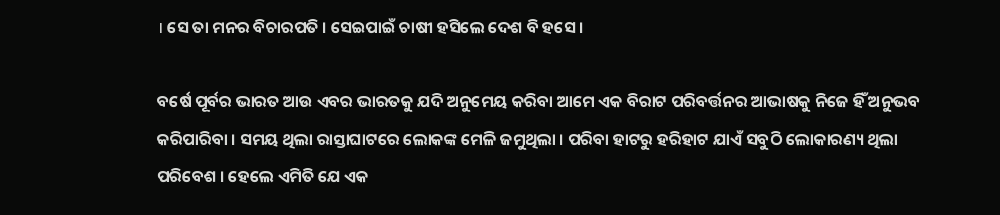। ସେ ତା ମନର ବିଚାରପତି । ସେଇପାଇଁ ଚାଷୀ ହସିଲେ ଦେଶ ବି ହସେ ।

ବର୍ଷେ ପୂର୍ବର ଭାରତ ଆଉ ଏବର ଭାରତକୁ ଯଦି ଅନୁମେୟ କରିବା ଆମେ ଏକ ବିରାଟ ପରିବର୍ତ୍ତନର ଆଭାଷକୁ ନିଜେ ହିଁ ଅନୁଭବ କରିପାରିବା । ସମୟ ଥିଲା ରାସ୍ତାଘାଟରେ ଲୋକଙ୍କ ମେଳି ଜମୁଥିଲା । ପରିବା ହାଟରୁ ହରିହାଟ ଯାଏଁ ସବୁଠି ଲୋକାରଣ୍ୟ ଥିଲା ପରିବେଶ । ହେଲେ ଏମିତି ଯେ ଏକ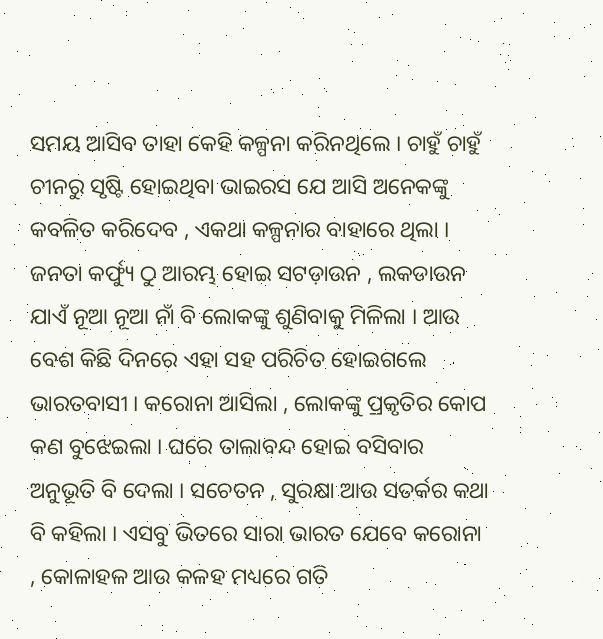ସମୟ ଆସିବ ତାହା କେହି କଳ୍ପନା କରିନଥିଲେ । ଚାହୁଁ ଚାହୁଁ ଚୀନରୁ ସୃଷ୍ଟି ହୋଇଥିବା ଭାଇରସ ଯେ ଆସି ଅନେକଙ୍କୁ କବଳିତ କରିଦେବ , ଏକଥା କଳ୍ପନାର ବାହାରେ ଥିଲା । ଜନତା କର୍ଫ୍ୟୁ ଠୁ ଆରମ୍ଭ ହୋଇ ସଟଡ଼ାଉନ , ଲକଡାଉନ ଯାଏଁ ନୂଆ ନୂଆ ନାଁ ବି ଲୋକଙ୍କୁ ଶୁଣିବାକୁ ମିଳିଲା । ଆଉ ବେଶ କିଛି ଦିନରେ ଏହା ସହ ପରିଚିତ ହୋଇଗଲେ ଭାରତବାସୀ । କରୋନା ଆସିଲା , ଲୋକଙ୍କୁ ପ୍ରକୃତିର କୋପ କଣ ବୁଝେଇଲା । ଘରେ ତାଲାବନ୍ଦ ହୋଇ ବସିବାର ଅନୁଭୂତି ବି ଦେଲା । ସଚେତନ , ସୁରକ୍ଷା ଆଉ ସତର୍କର କଥା ବି କହିଲା । ଏସବୁ ଭିତରେ ସାରା ଭାରତ ଯେବେ କରୋନା , କୋଳାହଳ ଆଉ କଳହ ମଧ୍ୟରେ ଗତି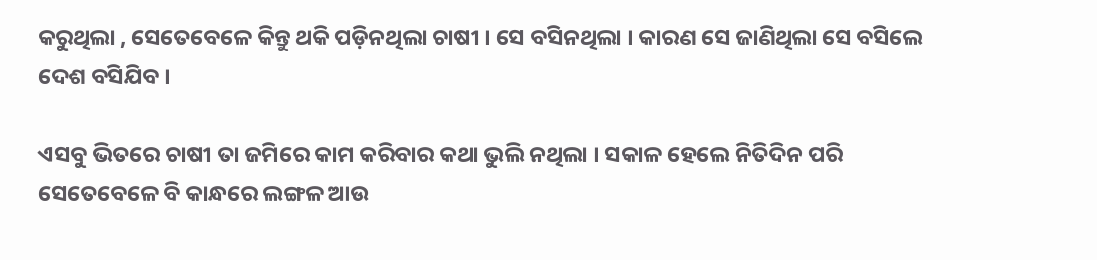କରୁଥିଲା , ସେତେବେଳେ କିନ୍ତୁ ଥକି ପଡ଼ିନଥିଲା ଚାଷୀ । ସେ ବସିନଥିଲା । କାରଣ ସେ ଜାଣିଥିଲା ସେ ବସିଲେ ଦେଶ ବସିଯିବ ।

ଏସବୁ ଭିତରେ ଚାଷୀ ତା ଜମିରେ କାମ କରିବାର କଥା ଭୁଲି ନଥିଲା । ସକାଳ ହେଲେ ନିତିଦିନ ପରି ସେତେବେଳେ ବି କାନ୍ଧରେ ଲଙ୍ଗଳ ଆଉ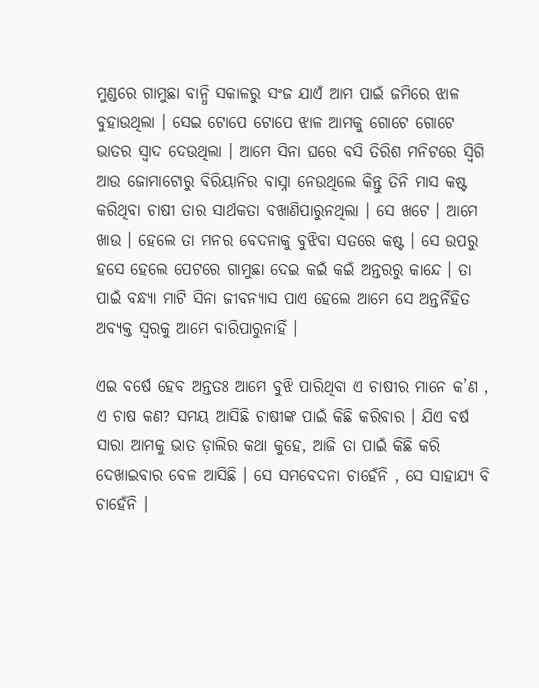ମୁଣ୍ଡରେ ଗାମୁଛା ବାନ୍ଧି ସକାଳରୁ ସଂଜ ଯାଏଁ ଆମ ପାଇଁ ଜମିରେ ଝାଳ ବୁହାଉଥିଲା । ସେଇ ଟୋପେ ଟୋପେ ଝାଳ ଆମକୁ ଗୋଟେ ଗୋଟେ ଭାତର ସ୍ୱାଦ ଦେଉଥିଲା । ଆମେ ସିନା ଘରେ ବସି ତିରିଶ ମନିଟରେ ସ୍ୱିଗି ଆଉ ଜୋମାଟୋରୁ ବିରିୟାନିର ବାସ୍ନା ନେଉଥିଲେ କିନ୍ତୁ ତିନି ମାସ କଷ୍ଟ କରିଥିବା ଚାଷୀ ତାର ସାର୍ଥକତା ବଖାଣିପାରୁନଥିଲା । ସେ ଖଟେ । ଆମେ ଖାଉ । ହେଲେ ତା ମନର ବେଦନାକୁ ବୁଝିବା ସତରେ କଷ୍ଟ । ସେ ଉପରୁ ହସେ ହେଲେ ପେଟରେ ଗାମୁଛା ଦେଇ କଇଁ କଇଁ ଅନ୍ତରରୁ କାନ୍ଦେ । ତା ପାଇଁ ବନ୍ଧ୍ୟା ମାଟି ସିନା ଜୀବନ୍ୟାସ ପାଏ ହେଲେ ଆମେ ସେ ଅନ୍ତର୍ନିହିତ ଅବ୍ୟକ୍ତ ସ୍ୱରକୁ ଆମେ ବାରିପାରୁନାହିଁ ।

ଏଇ ବର୍ଷେ ହେବ ଅନ୍ତତଃ ଆମେ ବୁଝି ପାରିଥିବା ଏ ଚାଷୀର ମାନେ କ’ଣ , ଏ ଚାଷ କଣ? ସମୟ ଆସିଛି ଚାଷୀଙ୍କ ପାଇଁ କିଛି କରିବାର । ଯିଏ ବର୍ଷ ସାରା ଆମକୁ ଭାତ ଡ଼ାଲିର କଥା କୁହେ, ଆଜି ତା ପାଇଁ କିଛି କରି ଦେଖାଇବାର ବେଳ ଆସିଛି । ସେ ସମବେଦନା ଚାହେଁନି , ସେ ସାହାଯ୍ୟ ବି ଚାହେଁନି ।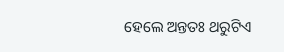ହେଲେ ଅନ୍ତତଃ ଥରୁଟିଏ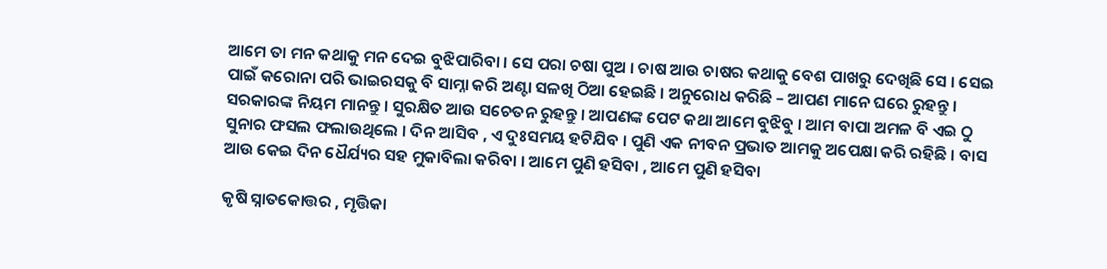ଆମେ ତା ମନ କଥାକୁ ମନ ଦେଇ ବୁଝିପାରିବା । ସେ ପରା ଚଷା ପୁଅ । ଚାଷ ଆଉ ଚାଷର କଥାକୁ ବେଶ ପାଖରୁ ଦେଖିଛି ସେ । ସେଇ ପାଇଁ କରୋନା ପରି ଭାଇରସକୁ ବି ସାମ୍ନା କରି ଅଣ୍ଟା ସଳଖି ଠିଆ ହେଇଛି । ଅନୁରୋଧ କରିଛି – ଆପଣ ମାନେ ଘରେ ରୁହନ୍ତୁ । ସରକାରଙ୍କ ନିୟମ ମାନନ୍ତୁ । ସୁରକ୍ଷିତ ଆଉ ସଚେତନ ରୁହନ୍ତୁ । ଆପଣଙ୍କ ପେଟ କଥା ଆମେ ବୁଝିବୁ । ଆମ ବାପା ଅମଳ ବି ଏଇ ଠୁ ସୁନାର ଫସଲ ଫଲାଉଥିଲେ । ଦିନ ଆସିବ , ଏ ଦୁଃସମୟ ହଟିଯିବ । ପୁଣି ଏକ ନୀବନ ପ୍ରଭାତ ଆମକୁ ଅପେକ୍ଷା କରି ରହିଛି । ବାସ ଆଉ କେଇ ଦିନ ଧୈର୍ଯ୍ୟର ସହ ମୁକାବିଲା କରିବା । ଆମେ ପୁଣି ହସିବା , ଆମେ ପୁଣି ହସିବା

କୃଷି ସ୍ନାତକୋତ୍ତର , ମୃତ୍ତିକା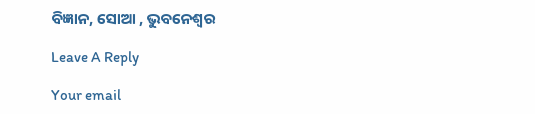ବିଜ୍ଞାନ, ସୋଆ , ଭୁବନେଶ୍ୱର

Leave A Reply

Your email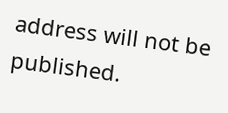address will not be published.